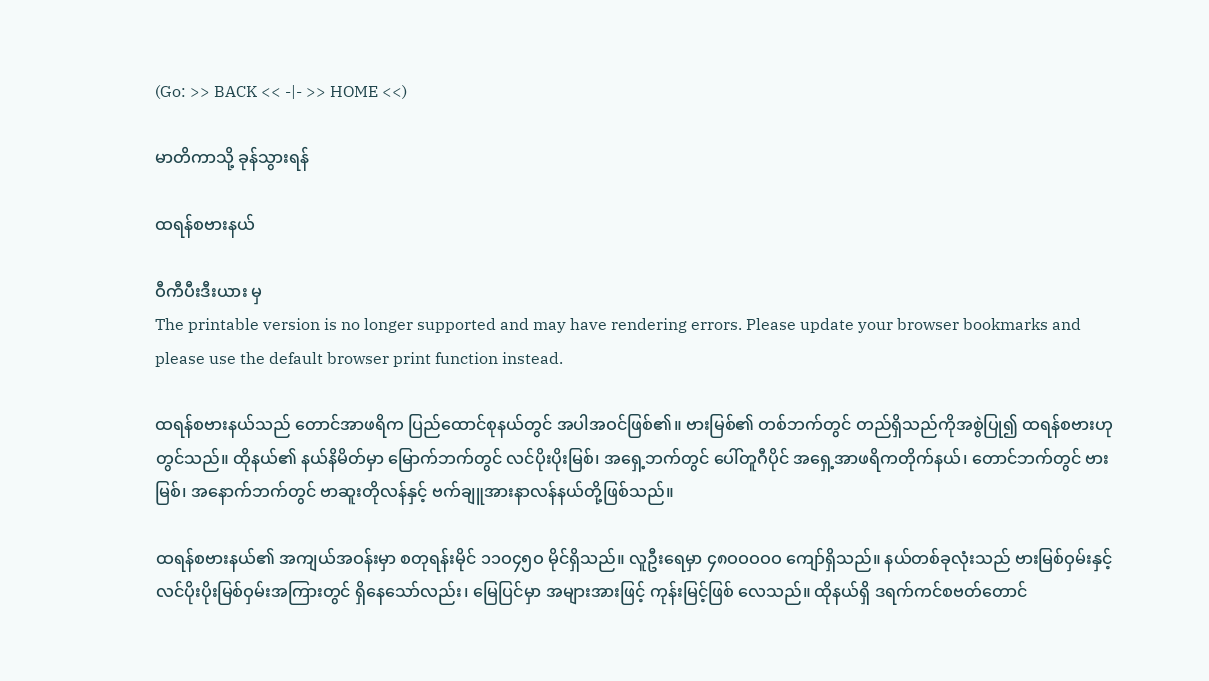(Go: >> BACK << -|- >> HOME <<)

မာတိကာသို့ ခုန်သွားရန်

ထရန်စဗားနယ်

ဝီကီပီးဒီးယား မှ
The printable version is no longer supported and may have rendering errors. Please update your browser bookmarks and please use the default browser print function instead.

ထရန်စဗားနယ်သည် တောင်အာဖရိက ပြည်ထောင်စုနယ်တွင် အပါအဝင်ဖြစ်၏။ ဗားမြစ်၏ တစ်ဘက်တွင် တည်ရှိသည်ကိုအစွဲပြု၍ ထရန်စဗားဟုတွင်သည်။ ထိုနယ်၏ နယ်နိမိတ်မှာ မြောက်ဘက်တွင် လင်ပိုးပိုးမြစ်၊ အရှေ့ဘက်တွင် ပေါ်တူဂီပိုင် အရှေ့အာဖရိကတိုက်နယ်၊ တောင်ဘက်တွင် ဗားမြစ်၊ အနောက်ဘက်တွင် ဗာဆူးတိုလန်နှင့် ဗက်ချူအားနာလန်နယ်တို့ဖြစ်သည်။

ထရန်စဗားနယ်၏ အကျယ်အဝန်းမှာ စတုရန်းမိုင် ၁၁ဝ၄၅ဝ မိုင်ရှိသည်။ လူဦးရေမှာ ၄၈ဝဝဝဝဝ ကျော်ရှိသည်။ နယ်တစ်ခုလုံးသည် ဗားမြစ်ဝှမ်းနှင့် လင်ပိုးပိုးမြစ်ဝှမ်းအကြားတွင် ရှိနေသော်လည်း၊ မြေပြင်မှာ အများအားဖြင့် ကုန်းမြင့်ဖြစ် လေသည်။ ထိုနယ်ရှိ ဒရက်ကင်စဗတ်တောင်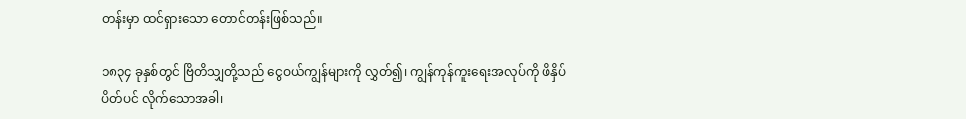တန်းမှာ ထင်ရှားသော တောင်တန်းဖြစ်သည်။

၁၈၃၄ ခုနှစ်တွင် ဗြိတိသျှတို့သည် ငွေဝယ်ကျွန်များကို လွှတ်၍၊ ကျွန်ကုန်ကူးရေးအလုပ်ကို ဖိနှိပ်ပိတ်ပင် လိုက်သောအခါ၊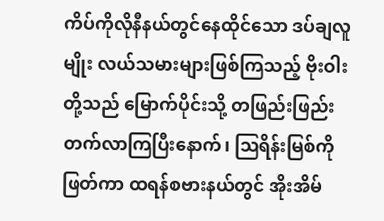ကိပ်ကိုလိုနီနယ်တွင်နေထိုင်သော ဒပ်ချလူမျိုး လယ်သမားများဖြစ်ကြသည့် ဗိုးဝါးတို့သည် မြောက်ပိုင်းသို့ တဖြည်းဖြည်း တက်လာကြပြီးနောက်၊ ဩရိန်းမြစ်ကိုဖြတ်ကာ ထရန်စဗားနယ်တွင် အိုးအိမ်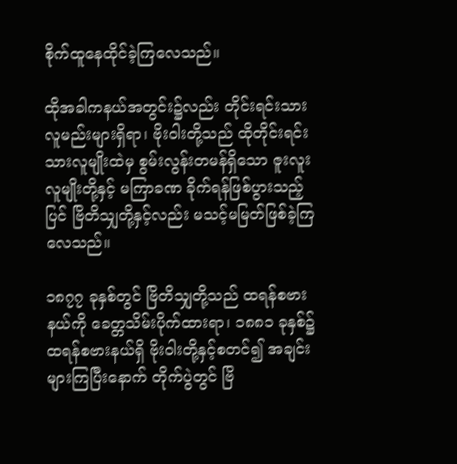စိုက်ထူနေထိုင်ခဲ့ကြလေသည်။

ထိုအခါကနယ်အတွင်း၌လည်း တိုင်းရင်းသားလူမည်းများရှိရာ၊ ဗိုးဝါးတို့သည် ထိုတိုင်းရင်းသားလူမျိုးထဲမှ စွမ်းလွန်းတမန်ရှိသော ဇူးလူးလူမျိုးတို့နှင့် မကြာခဏ ခိုက်ရန်ဖြစ်ပွားသည့်ပြင် ဗြိတိသျှတို့နှင့်လည်း မသင့်မမြတ်ဖြစ်ခဲ့ကြလေသည်။

၁၈၇၇ ခုနှစ်တွင် ဗြိတိသျှတို့သည် ထရန်စဗားနယ်ကို ခေတ္တသိမ်းပိုက်ထားရာ၊ ၁၈၈၁ ခုနှစ်၌ ထရန်စဗားနယ်ရှိ ဗိုးဝါးတို့နှင့်စတင်၍ အချင်းများကြပြီးနောက် တိုက်ပွဲတွင် ဗြိ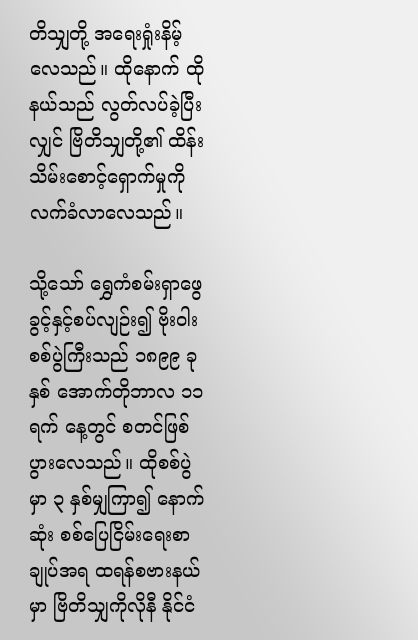တိသျှတို့ အရေးရှုံးနိမ့်လေသည်။ ထိုနောက် ထိုနယ်သည် လွတ်လပ်ခဲ့ပြီးလျှင် ဗြိတိသျှတို့၏ ထိန်းသိမ်းစောင့်ရှောက်မှုကို လက်ခံလာလေသည်။

သို့သော် ရွှေကံစမ်းရှာဖွေခွင့်နှင့်စပ်လျဉ်း၍ ဗိုးဝါးစစ်ပွဲကြီးသည် ၁၈၉၉ ခုနှစ် အောက်တိုဘာလ ၁၁ ရက် နေ့တွင် စတင်ဖြစ်ပွားလေသည်။ ထိုစစ်ပွဲမှာ ၃ နှစ်မျှကြာ၍ နောက်ဆုံး စစ်ပြေငြိမ်းရေးစာချုပ်အရ ထရန်စဗားနယ်မှာ ဗြိတိသျှကိုလိုနီ နိုင်ငံ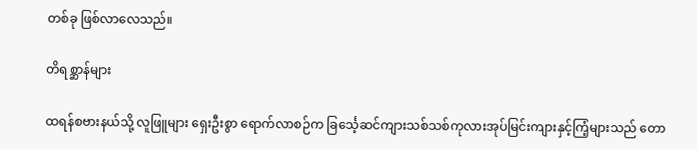တစ်ခု ဖြစ်လာလေသည်။

တိရစ္ဆာန်များ

ထရန်စဗားနယ်သို့ လူဖြူများ ရှေးဦးစွာ ရောက်လာစဉ်က ခြင်္သေ့ဆင်ကျားသစ်သစ်ကုလားအုပ်မြင်းကျားနှင့်ကြံ့များသည် တော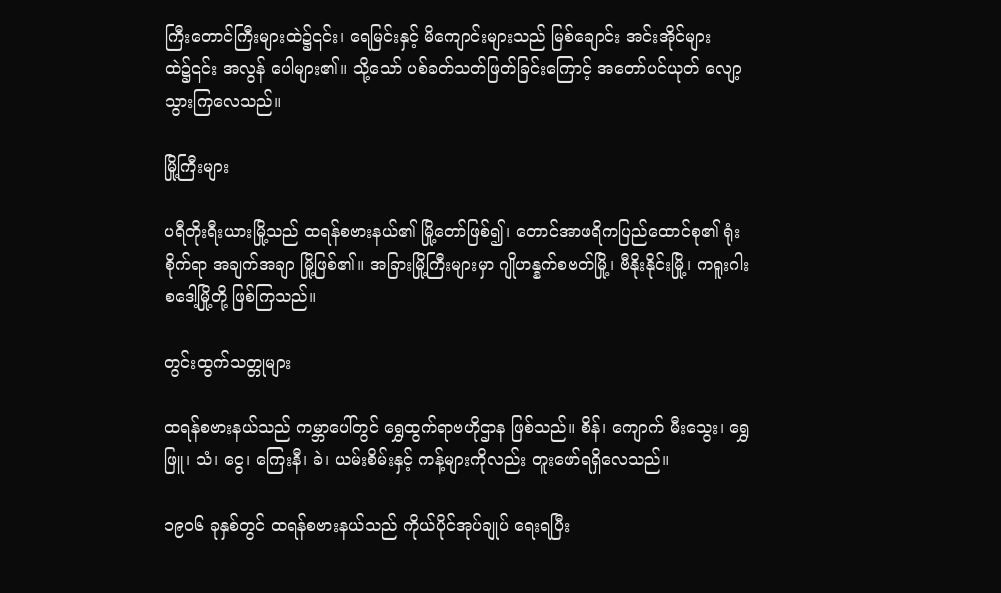ကြီးတောင်ကြီးများထဲ၌၎င်း၊ ရေမြင်းနှင့် မိကျောင်းများသည် မြစ်ချောင်း အင်းအိုင်များထဲ၌၎င်း အလွန် ပေါများ၏။ သို့သော် ပစ်ခတ်သတ်ဖြတ်ခြင်းကြောင့် အတော်ပင်ယုတ် လျော့သွားကြလေသည်။

မြို့ကြီးများ

ပရီတိုးရီးယားမြို့သည် ထရန်စဗားနယ်၏ မြို့တော်ဖြစ်၍၊ တောင်အာဖရိကပြည်ထောင်စု၏ ရုံးစိုက်ရာ အချက်အချာ မြို့ဖြစ်၏။ အခြားမြို့ကြီးများမှာ ဂျိုဟန္နက်စဗတ်မြို့၊ ဗီနိုးနိုင်းမြို့၊ ကရူးဂါးစဒေါ့မြို့တို့ ဖြစ်ကြသည်။

တွင်းထွက်သတ္တုများ

ထရန်စဗားနယ်သည် ကမ္ဘာပေါ်တွင် ရွှေထွက်ရာဗဟိုဌာန ဖြစ်သည်။ စိန်၊ ကျောက် မီးသွေး၊ ရွှေဖြူ၊ သံ၊ ငွေ၊ ကြေးနီ၊ ခဲ၊ ယမ်းစိမ်းနှင့် ကန့်များကိုလည်း တူးဖော်ရရှိလေသည်။

၁၉ဝ၆ ခုနှစ်တွင် ထရန်စဗားနယ်သည် ကိုယ်ပိုင်အုပ်ချုပ် ရေးရပြီး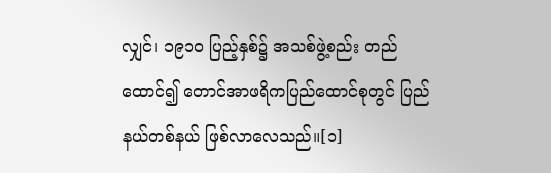လျှင်၊ ၁၉၁ဝ ပြည့်နှစ်၌ အသစ်ဖွဲ့စည်း တည်ထောင်၍ တောင်အာဖရိကပြည်ထောင်စုတွင် ပြည်နယ်တစ်နယ် ဖြစ်လာလေသည်။[၁]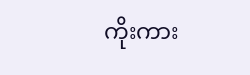ကိုးကား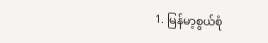1. မြန်မာ့စွယ်စုံ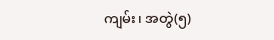ကျမ်း၊ အတွဲ(၅)